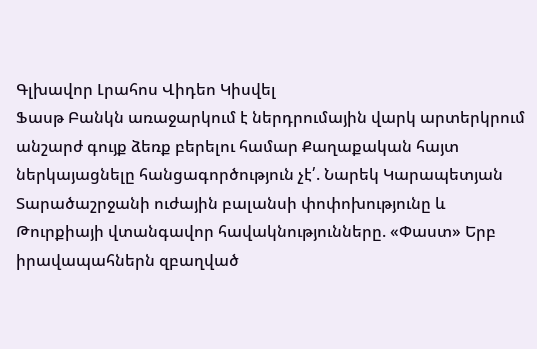Գլխավոր Լրահոս Վիդեո Կիսվել
Ֆասթ Բանկն առաջարկում է ներդրումային վարկ արտերկրում անշարժ գույք ձեռք բերելու համար Քաղաքական հայտ ներկայացնելը հանցագործություն չէ՛. Նարեկ Կարապետյան Տարածաշրջանի ուժային բալանսի փոփոխությունը և Թուրքիայի վտանգավոր հավակնությունները. «Փաստ» Երբ իրավապահներն զբաղված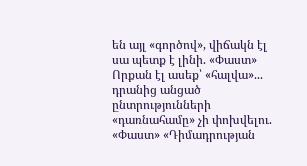են այլ «գործով», վիճակն էլ սա պետք է լինի. «Փաստ» Որքան էլ ասեք՝ «հալվա»... դրանից անցած ընտրությունների «դառնահամը» չի փոխվելու. «Փաստ» «Դիմադրության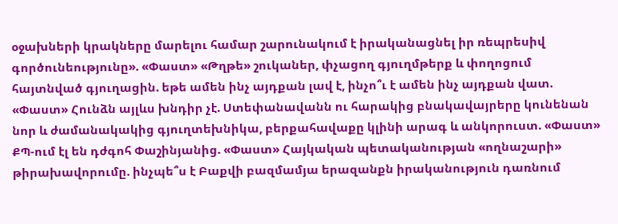օջախների կրակները մարելու համար շարունակում է իրականացնել իր ռեպրեսիվ գործունեությունը». «Փաստ» «Թղթե» շուկաներ, փչացող գյուղմթերք և փողոցում հայտնված գյուղացին. եթե ամեն ինչ այդքան լավ է, ինչո՞ւ է ամեն ինչ այդքան վատ. «Փաստ» Հունձն այլևս խնդիր չէ. Ստեփանավանն ու հարակից բնակավայրերը կունենան նոր և ժամանակակից գյուղտեխնիկա, բերքահավաքը կլինի արագ և անկորուստ. «Փաստ» ՔՊ-ում էլ են դժգոհ Փաշինյանից. «Փաստ» Հայկական պետականության «ողնաշարի» թիրախավորումը. ինչպե՞ս է Բաքվի բազմամյա երազանքն իրականություն դառնում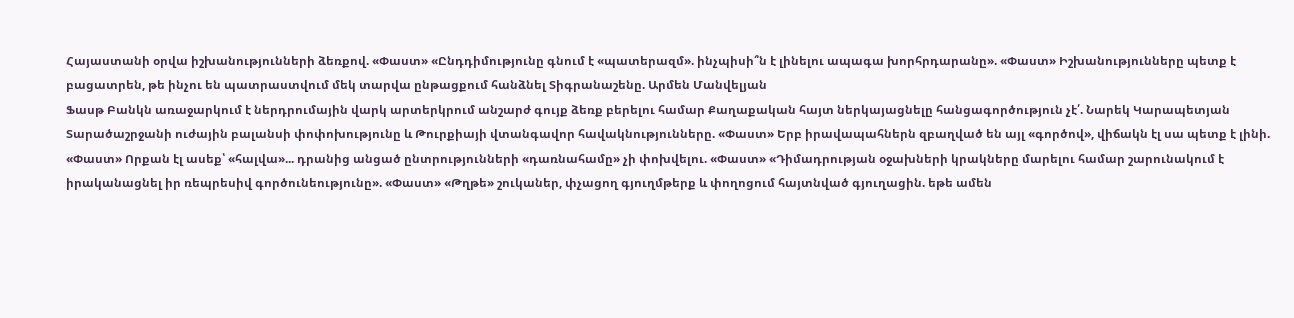Հայաստանի օրվա իշխանությունների ձեռքով. «Փաստ» «Ընդդիմությունը գնում է «պատերազմ». ինչպիսի՞ն է լինելու ապագա խորհրդարանը». «Փաստ» Իշխանությունները պետք է բացատրեն, թե ինչու են պատրաստվում մեկ տարվա ընթացքում հանձնել Տիգրանաշենը. Արմեն Մանվելյան
Ֆասթ Բանկն առաջարկում է ներդրումային վարկ արտերկրում անշարժ գույք ձեռք բերելու համար Քաղաքական հայտ ներկայացնելը հանցագործություն չէ՛. Նարեկ Կարապետյան Տարածաշրջանի ուժային բալանսի փոփոխությունը և Թուրքիայի վտանգավոր հավակնությունները. «Փաստ» Երբ իրավապահներն զբաղված են այլ «գործով», վիճակն էլ սա պետք է լինի. «Փաստ» Որքան էլ ասեք՝ «հալվա»... դրանից անցած ընտրությունների «դառնահամը» չի փոխվելու. «Փաստ» «Դիմադրության օջախների կրակները մարելու համար շարունակում է իրականացնել իր ռեպրեսիվ գործունեությունը». «Փաստ» «Թղթե» շուկաներ, փչացող գյուղմթերք և փողոցում հայտնված գյուղացին. եթե ամեն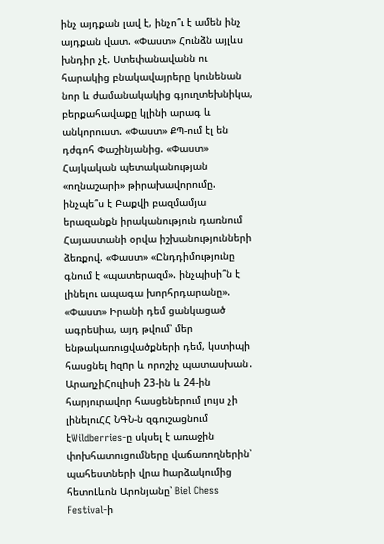ինչ այդքան լավ է, ինչո՞ւ է ամեն ինչ այդքան վատ. «Փաստ» Հունձն այլևս խնդիր չէ. Ստեփանավանն ու հարակից բնակավայրերը կունենան նոր և ժամանակակից գյուղտեխնիկա, բերքահավաքը կլինի արագ և անկորուստ. «Փաստ» ՔՊ-ում էլ են դժգոհ Փաշինյանից. «Փաստ» Հայկական պետականության «ողնաշարի» թիրախավորումը. ինչպե՞ս է Բաքվի բազմամյա երազանքն իրականություն դառնում Հայաստանի օրվա իշխանությունների ձեռքով. «Փաստ» «Ընդդիմությունը գնում է «պատերազմ». ինչպիսի՞ն է լինելու ապագա խորհրդարանը». «Փաստ» Իրանի դեմ ցանկացած ագրեuիա, այդ թվում՝ մեր ենթակառուցվածքների դեմ, կստիպի հասցնել hզnր և որոշիչ պատասխան․ ԱրաղչիՀուլիսի 23-ին և 24-ին հարյուրավոր հասցեներում լույս չի լինելուՀՀ ՆԳՆ-ն զգուշացնում էWildberries-ը սկսել է առաջին փոխհատուցումները վաճառողներին՝ պահեստների վրա hարձակումից հետոԼևոն Արոնյանը՝ Biel Chess Festival-ի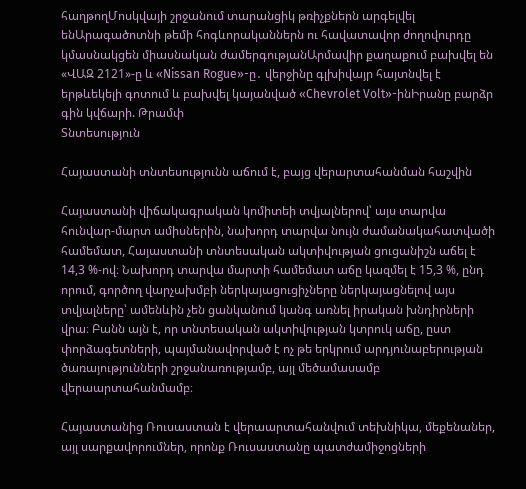հաղթողՄոսկվայի շրջանում տարանցիկ թռիչքներն արգելվել ենԱրագածոտնի թեմի հոգևորականներն ու հավատավոր ժողովուրդը կմասնակցեն միասնական ժամերգությանԱրմավիր քաղաքում բախվել են «ՎԱԶ 2121»-ը և «Nissan Rogue»-ը․ վերջինը գլխիվայր հայտնվել է երթևեկելի գոտում և բախվել կայանված «Chevrolet Volt»-ինԻրանը բարձր գին կվճարի. Թրամփ
Տնտեսություն

Հայաստանի տնտեսությունն աճում է, բայց վերարտահանման հաշվին

Հայաստանի վիճակագրական կոմիտեի տվյալներով՝ այս տարվա հունվար-մարտ ամիսներին, նախորդ տարվա նույն ժամանակահատվածի համեմատ, Հայաստանի տնտեսական ակտիվության ցուցանիշն աճել է 14,3 %-ով։ Նախորդ տարվա մարտի համեմատ աճը կազմել է 15,3 %, ընդ որում, գործող վարչախմբի ներկայացուցիչները ներկայացնելով այս տվյալները՝ ամենևին չեն ցանկանում կանգ առնել իրական խնդիրների վրա։ Բանն այն է, որ տնտեսական ակտիվության կտրուկ աճը, ըստ փորձագետների, պայմանավորված է ոչ թե երկրում արդյունաբերության ծառայությունների շրջանառությամբ, այլ մեծամասամբ վերաարտահանմամբ։

Հայաստանից Ռուսաստան է վերաարտահանվում տեխնիկա, մեքենաներ, այլ սարքավորումներ, որոնք Ռուսաստանը պատժամիջոցների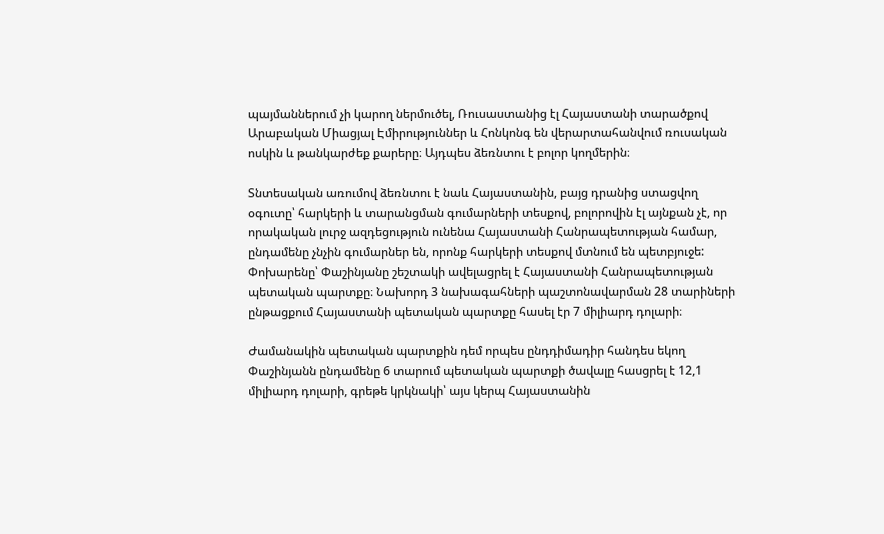պայմաններում չի կարող ներմուծել, Ռուսաստանից էլ Հայաստանի տարածքով Արաբական Միացյալ Էմիրություններ և Հոնկոնգ են վերարտահանվում ռուսական ոսկին և թանկարժեք քարերը։ Այդպես ձեռնտու է բոլոր կողմերին։

Տնտեսական առումով ձեռնտու է նաև Հայաստանին, բայց դրանից ստացվող օգուտը՝ հարկերի և տարանցման գումարների տեսքով, բոլորովին էլ այնքան չէ, որ որակական լուրջ ազդեցություն ունենա Հայաստանի Հանրապետության համար, ընդամենը չնչին գումարներ են, որոնք հարկերի տեսքով մտնում են պետբյուջե: Փոխարենը՝ Փաշինյանը շեշտակի ավելացրել է Հայաստանի Հանրապետության պետական պարտքը։ Նախորդ 3 նախագահների պաշտոնավարման 28 տարիների ընթացքում Հայաստանի պետական պարտքը հասել էր 7 միլիարդ դոլարի։

Ժամանակին պետական պարտքին դեմ որպես ընդդիմադիր հանդես եկող Փաշինյանն ընդամենը 6 տարում պետական պարտքի ծավալը հասցրել է 12,1 միլիարդ դոլարի, գրեթե կրկնակի՝ այս կերպ Հայաստանին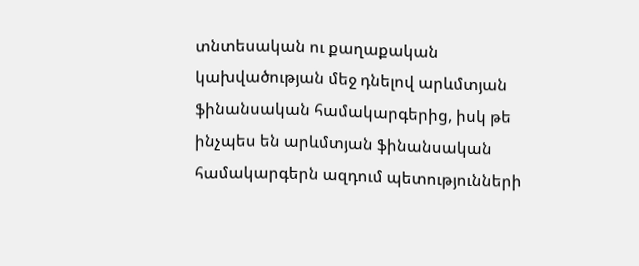տնտեսական ու քաղաքական կախվածության մեջ դնելով արևմտյան ֆինանսական համակարգերից, իսկ թե ինչպես են արևմտյան ֆինանսական համակարգերն ազդում պետությունների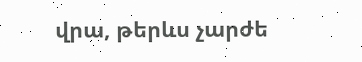վրա, թերևս չարժե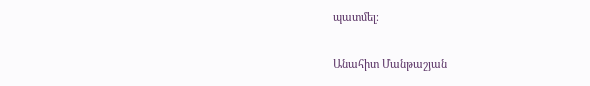պատմել։

Անահիտ Մանթաշյան